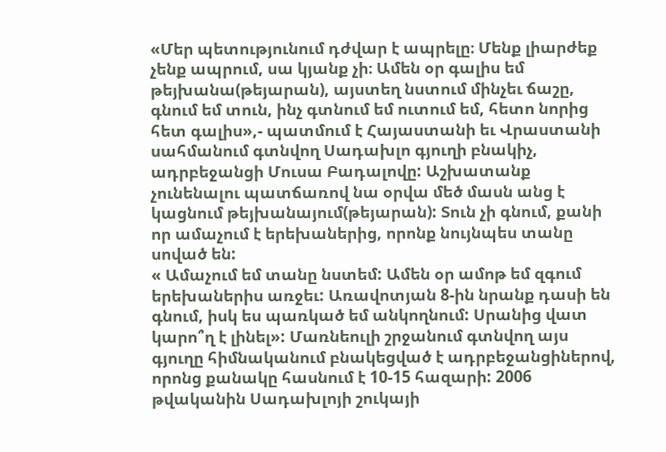«Մեր պետությունում դժվար է ապրելը։ Մենք լիարժեք չենք ապրում, սա կյանք չի։ Ամեն օր գալիս եմ թեյխանա(թեյարան), այստեղ նստում մինչեւ ճաշը, գնում եմ տուն, ինչ գտնում եմ ուտում եմ, հետո նորից հետ գալիս»,- պատմում է Հայաստանի եւ Վրաստանի սահմանում գտնվող Սադախլո գյուղի բնակիչ, ադրբեջանցի Մուսա Բադալովը: Աշխատանք չունենալու պատճառով նա օրվա մեծ մասն անց է կացնում թեյխանայում(թեյարան): Տուն չի գնում, քանի որ ամաչում է երեխաներից, որոնք նույնպես տանը սոված են:
« Ամաչում եմ տանը նստեմ: Ամեն օր ամոթ եմ զգում երեխաներիս առջեւ: Առավոտյան 8-ին նրանք դասի են գնում, իսկ ես պառկած եմ անկողնում: Սրանից վատ կարո՞ղ է լինել»: Մառնեուլի շրջանում գտնվող այս գյուղը հիմնականում բնակեցված է ադրբեջանցիներով, որոնց քանակը հասնում է 10-15 հազարի: 2006 թվականին Սադախլոյի շուկայի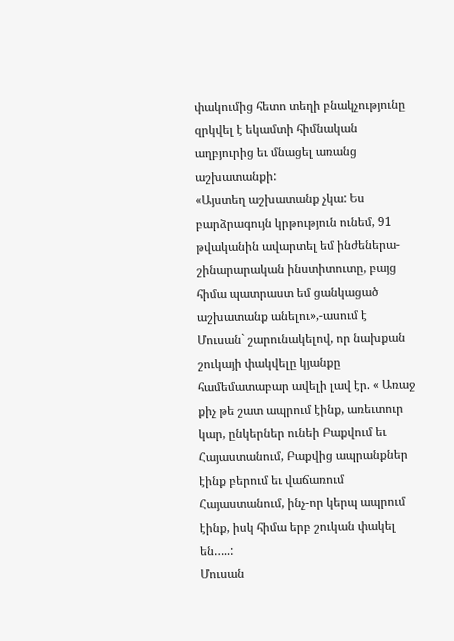փակումից հետո տեղի բնակչությունը զրկվել է եկամտի հիմնական աղբյուրից եւ մնացել առանց աշխատանքի:
«Այստեղ աշխատանք չկա: Ես բարձրագույն կրթություն ունեմ, 91 թվականին ավարտել եմ ինժեներա-շինարարական ինստիտուտը, բայց հիմա պատրաստ եմ ցանկացած աշխատանք անելու»,-ասում է Մուսան` շարունակելով, որ նախքան շուկայի փակվելը կյանքը համեմատաբար ավելի լավ էր. « Առաջ քիչ թե շատ ապրում էինք, առեւտուր կար, ընկերներ ունեի Բաքվում եւ Հայաստանում, Բաքվից ապրանքներ էինք բերում եւ վաճառում Հայաստանում, ինչ-որ կերպ ապրում էինք, իսկ հիմա երբ շուկան փակել են…..:
Մուսան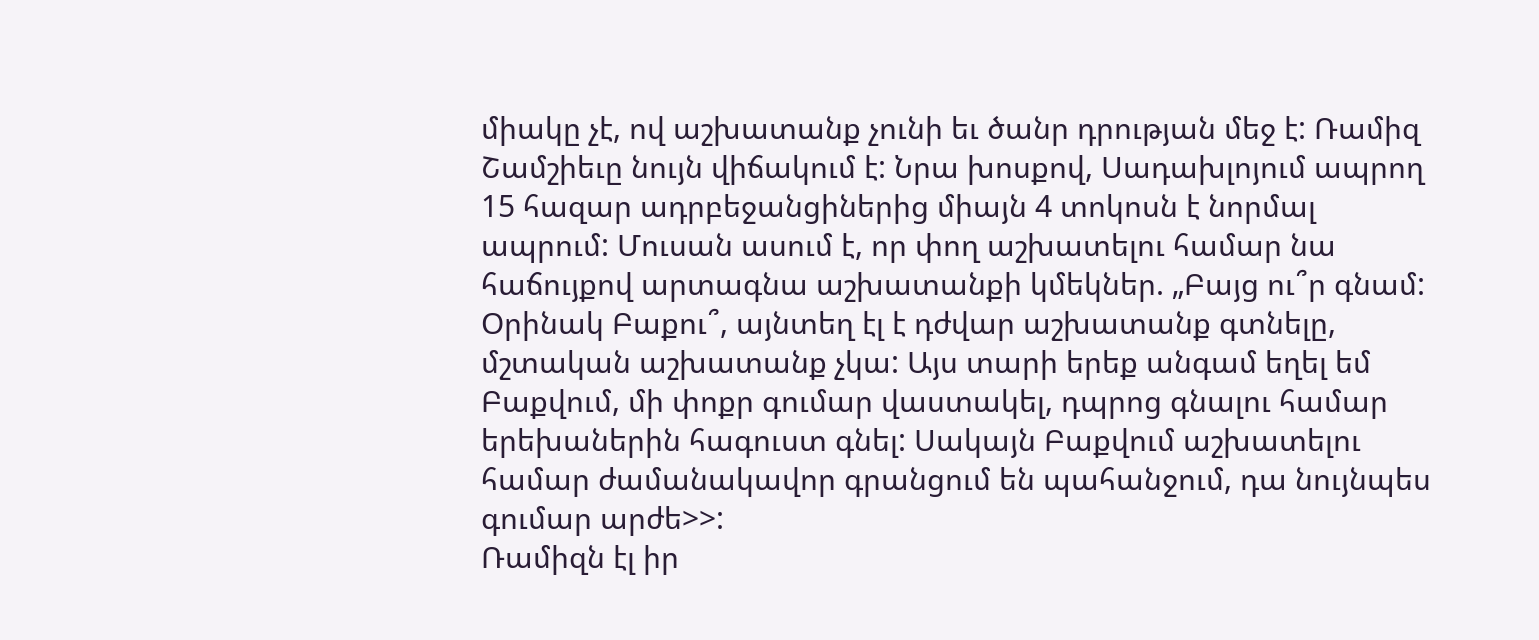միակը չէ, ով աշխատանք չունի եւ ծանր դրության մեջ է: Ռամիզ Շամշիեւը նույն վիճակում է: Նրա խոսքով, Սադախլոյում ապրող 15 հազար ադրբեջանցիներից միայն 4 տոկոսն է նորմալ ապրում: Մուսան ասում է, որ փող աշխատելու համար նա հաճույքով արտագնա աշխատանքի կմեկներ. „Բայց ու՞ր գնամ: Օրինակ Բաքու՞, այնտեղ էլ է դժվար աշխատանք գտնելը, մշտական աշխատանք չկա: Այս տարի երեք անգամ եղել եմ Բաքվում, մի փոքր գումար վաստակել, դպրոց գնալու համար երեխաներին հագուստ գնել: Սակայն Բաքվում աշխատելու համար ժամանակավոր գրանցում են պահանջում, դա նույնպես գումար արժե>>:
Ռամիզն էլ իր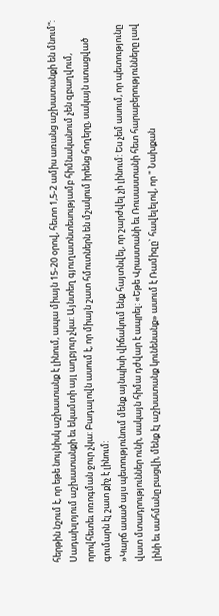հերթին նշում է, որ եթե նույնիսկ աշխատանք է լինում, ապա միայն 15-20 օրով, հետո 1,5-2 ամիս առանց աշխատանքի են մնում“:
Սադախլոյում աշխատանքի եւ եկամտի այլ աղբյուր չկա: Այնտեղ գյուղատնտեսությամբ հիմնականում չեն զբաղվում, որովհետեւ ոռոգման ջուր չկա: Բադալովն ասում է, որ միայն շատ հմուտներն են մշակում իրենց հողերը, սակայն ստացված գումարն էլ շատ քիչ է լինում:
»Կարճ ասած այս պետությունում մենք այնպիսի վիճակում ենք հայտնվել, որ շարժվել չի լինում: Ես չեմ ասում, որ պետությունը վատ մտադրություններ ունի, սակայն հիմա դժվար է ապրել: «Եթե Վրաստանի եւ Ռուսաստանի հետ հարաբերությունները լավ լինի եւ սահմանը բացվի, մենք էլ աշխատանք կունենանք» ասում է Ռամիզը` հավելելով, որ " Նախքան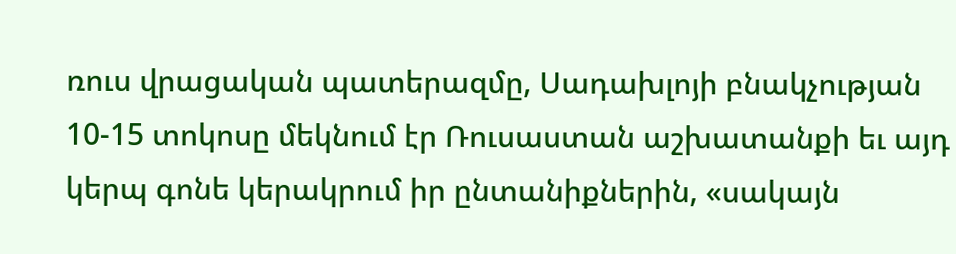ռուս վրացական պատերազմը, Սադախլոյի բնակչության 10-15 տոկոսը մեկնում էր Ռուսաստան աշխատանքի եւ այդ կերպ գոնե կերակրում իր ընտանիքներին, «սակայն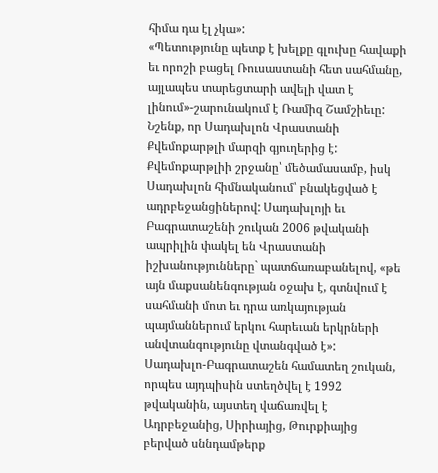հիմա դա էլ չկա»:
«Պետությունը պետք է խելքը գլուխը հավաքի եւ որոշի բացել Ռուսաստանի հետ սահմանը, այլապես տարեցտարի ավելի վատ է լինում»-շարունակում է Ռամիզ Շամշիեւը:
Նշենք, որ Սադախլոն Վրաստանի Քվեմոքարթլի մարզի գյուղերից է:
Քվեմոքարթլիի շրջանը՝ մեծամասամբ, իսկ Սադախլոն հիմնականում՝ բնակեցված է ադրբեջանցիներով: Սադախլոյի եւ Բագրատաշենի շուկան 2006 թվականի ապրիլին փակել են Վրաստանի իշխանությունները` պատճառաբանելով, «թե այն մաքսանենգության օջախ է, գտնվում է սահմանի մոտ եւ դրա առկայության պայմաններում երկու հարեւան երկրների անվտանգությունը վտանգված է»:
Սադախլո-Բագրատաշեն համատեղ շուկան, որպես այդպիսին ստեղծվել է 1992 թվականին, այստեղ վաճառվել է Ադրբեջանից, Սիրիայից, Թուրքիայից բերված սննդամթերք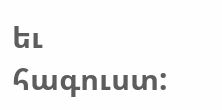եւ հագուստ: